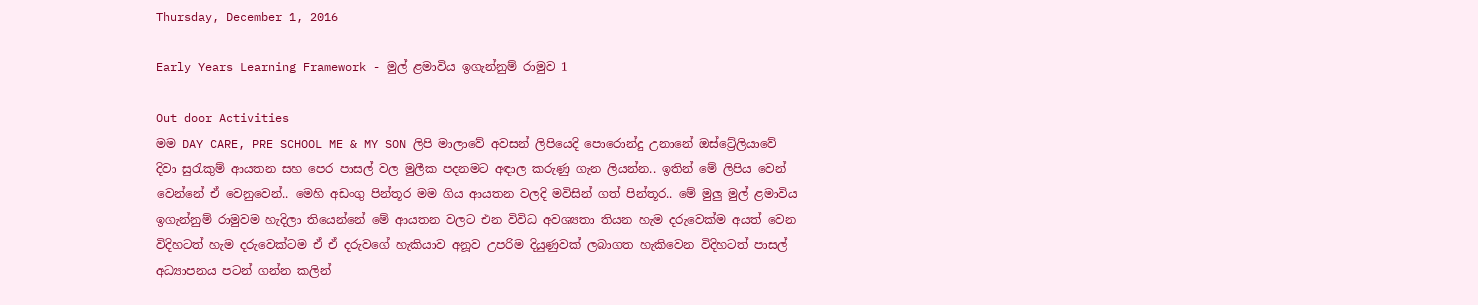Thursday, December 1, 2016

Early Years Learning Framework - මුල් ළමාවිය ඉගැන්නුම් රාමුව 1

Out door Activities
මම DAY CARE, PRE SCHOOL ME & MY SON ලිපි මාලාවේ අවසන් ලිපියෙදි පොරොන්දු උනානේ ඔස්ට්‍රේලියාවේ දිවා සුරැකුම් ආයතන සහ පෙර පාසල් වල මුලීක පදනමට අඳාල කරුණු ගැන ලියන්න.. ඉතින් මේ ලිපිය වෙන් වෙන්නේ ඒ වෙනුවෙන්.. මෙහි අඩංගු පින්තූර මම ගිය ආයතන වලදි මවිසින් ගත් පින්තූර.. මේ මුලු මුල් ළමාවිය ඉගැන්නුම් රාමුවම හැදිලා තියෙන්නේ මේ ආයතන වලට එන විවිධ අවශ්‍යතා තියන හැම දරුවෙක්ම අයත් වෙන විදිහටත් හැම දරුවෙක්ටම ඒ ඒ දරුවගේ හැකියාව අනූව උපරිම දියුණුවක් ලබාගත හැකිවෙන විදිහටත් පාසල් අධ්‍යාපනය පටන් ගන්න කලින්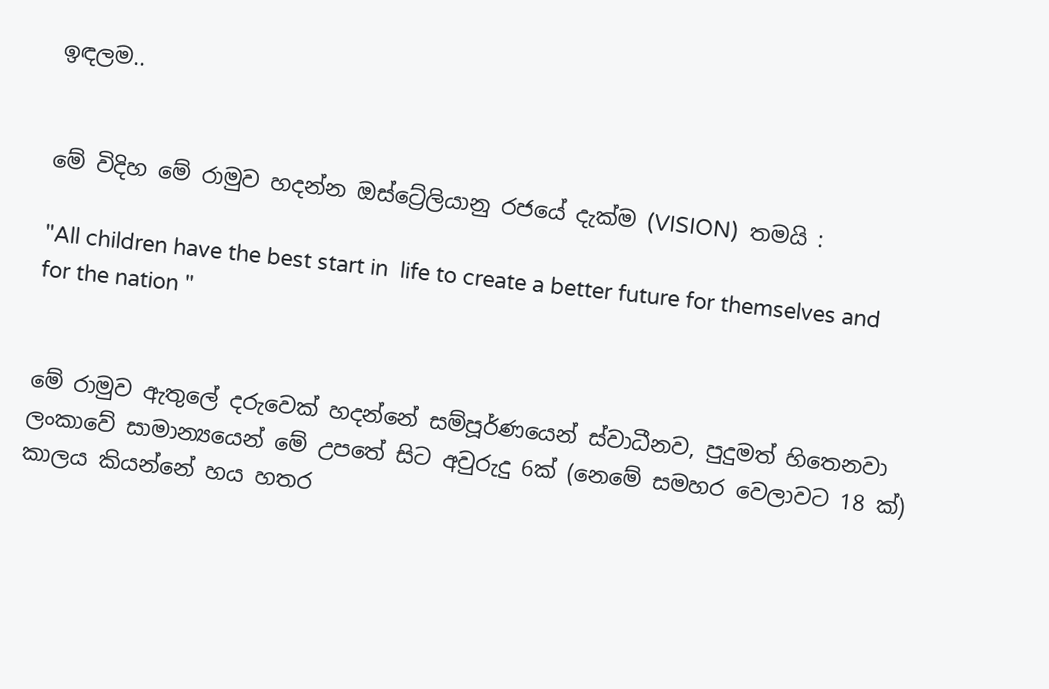ඉඳලම..


මේ විදිහ මේ රාමුව හදන්න ඔස්ට්‍රේලියානු රජයේ දැක්ම (VISION)  තමයි :

"All children have the best start in  life to create a better future for themselves and for the nation "


මේ රාමුව ඇතුලේ දරුවෙක් හදන්නේ සම්පූර්ණයෙන් ස්වාධීනව, පුදුමත් හිතෙනවා ලංකාවේ සාමාන්‍යයෙන් මේ උපතේ සිට අවුරුදු 6ක් (නෙමේ සමහර වෙලාවට 18 ක්) කාලය කියන්නේ හය හතර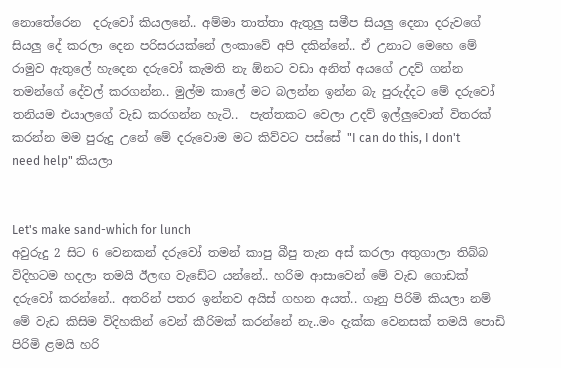නොතේරෙන  දරුවෝ කියලනේ.. අම්මා තාත්තා ඇතුලු සමීප සියලු දෙනා දරුවගේ සියලු දේ කරලා දෙන පරිසරයක්නේ ලංකාවේ අපි දකින්නේ.. ඒ උනාට මෙහෙ මේ රාමුව ඇතුලේ හැදෙන දරුවෝ කැමති නැ ඕනට වඩා අනිත් අයගේ උදව් ගන්න තමන්ගේ දේවල් කරගන්න.. මුල්ම කාලේ මට බලන්න ඉන්න බැ පුරුද්දට මේ දරුවෝ තනියම එයාලගේ වැඩ කරගන්න හැටි..  පැත්තකට වෙලා උදව් ඉල්ලුවොත් විතරක් කරන්න මම පුරුදු උනේ මේ දරුවොම මට කිව්වට පස්සේ "I can do this, I don't need help" කියලා


Let's make sand-which for lunch
අවුරුදු 2 සිට 6 වෙනකන් දරුවෝ තමන් කාපු බීපු තැන අස් කරලා අතුගාලා තිබ්බ විදිහටම හදලා තමයි ඊලඟ වැඩේට යන්නේ.. හරිම ආසාවෙන් මේ වැඩ ගොඩක් දරුවෝ කරන්නේ.. අතරින් පතර ඉන්නව අයිස් ගහන අයත්.. ගෑනු පිරිමි කියලා නම් මේ වැඩ කිසිම විදිහකින් වෙන් කීරිමක් කරන්නේ නැ..මං දැක්ක වෙනසක් තමයි පොඩි පිරිමි ළමයි හරි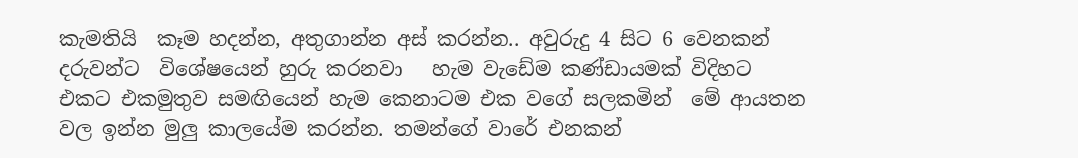කැමතියි  කෑම හදන්න, අතුගාන්න අස් කරන්න.. අවුරුදු 4 සිට 6 වෙනකන් දරුවන්ට  විශේෂයෙන් හුරු කරනවා   හැම වැඩේම කණ්ඩායමක් විදිහට එකට එකමුතුව සමඟියෙන් හැම කෙනාටම එක වගේ සලකමින්  මේ ආයතන වල ඉන්න මුලු කාලයේම කරන්න. තමන්ගේ වාරේ එනකන්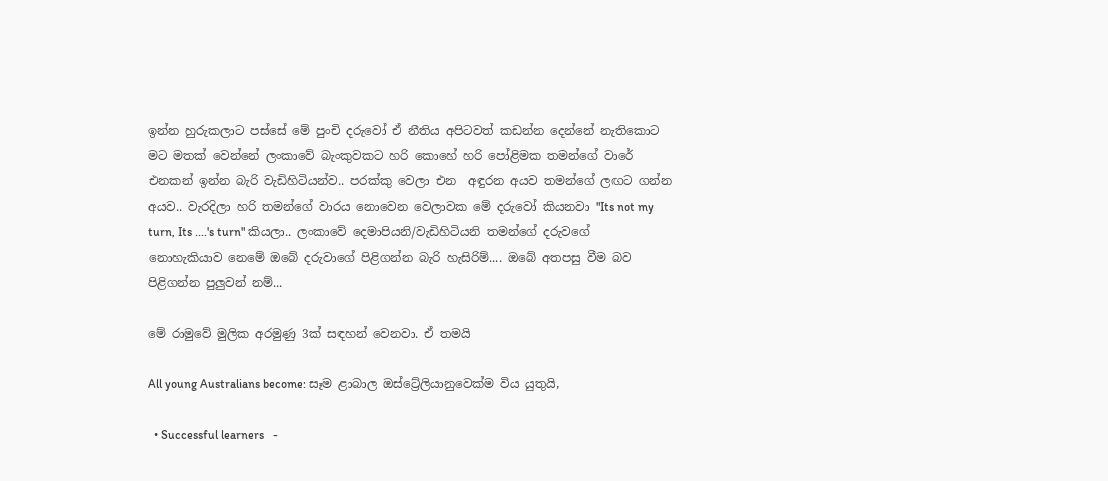ඉන්න හුරුකලාට පස්සේ මේ පුංචි දරුවෝ ඒ නීතිය අපිටවත් කඩන්න දෙන්නේ නැතිකොට මට මතක් වෙන්නේ ලංකාවේ බැංකුවකට හරි කොහේ හරි පෝළිමක තමන්ගේ වාරේ එනකන් ඉන්න බැරි වැඩිහිටියන්ව.. පරක්කු වෙලා එන  අඳුරන අයව තමන්ගේ ලඟට ගන්න අයව.. වැරදිලා හරි තමන්ගේ වාරය නොවෙන වෙලාවක මේ දරුවෝ කියනවා "Its not my turn, Its ....'s turn" කියලා.. ලංකාවේ දෙමාපියනි/වැඩිහිටියනි තමන්ගේ දරුවගේ නොහැකියාව නෙමේ ඔබේ දරුවාගේ පිළිගන්න බැරි හැසිරිම්.... ඔබේ අතපසු වීම බව පිළිගන්න පුලුවන් නම්...

මේ රාමුවේ මුලික අරමුණු 3ක් සඳහන් වෙනවා. ඒ තමයි

All young Australians become: සෑම ළාබාල ඔස්ට්‍රේලියානුවෙක්ම විය යුතුයි,

  • Successful learners   -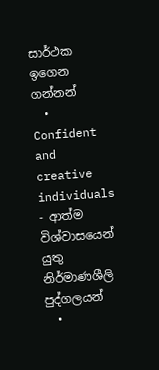සාර්ථක ඉගෙන ගන්නන්
  • Confident and creative individuals - ආත්ම විශ්වාසයෙන් යුතු  නිර්මාණශීලි පුද්ගලයන්
  •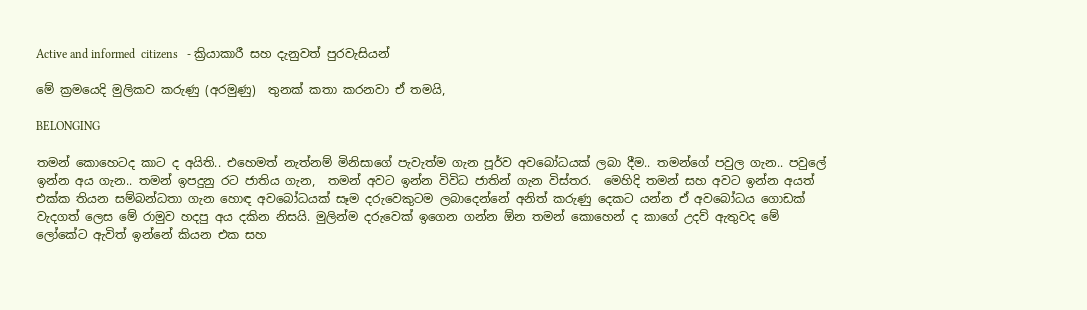Active and informed  citizens   - ක්‍රියාකාරී සහ දැනුවත් පුරවැසියන්

මේ ක්‍රමයෙදි මුලිකව කරුණු (අරමුණු)  තුනක් කතා කරනවා ඒ තමයි,

BELONGING

තමන් කොහෙටද කාට ද අයිති.. එහෙමත් නැත්නම් මිනිසාගේ පැවැත්ම ගැන පූර්ව අවබෝධයක් ලබා දීම.. තමන්ගේ පවුල ගැන.. පවුලේ ඉන්න අය ගැන.. තමන් ඉපදුනු රට ජාතිය ගැන,  තමන් අවට ඉන්න විවිධ ජාතින් ගැන විස්තර.  මෙහිදි තමන් සහ අවට ඉන්න අයත් එක්ක තියන සම්බන්ධතා ගැන හොඳ අවබෝධයක් සෑම දරුවෙකුටම ලබාදෙන්නේ අනිත් කරුණු දෙකට යන්න ඒ අවබෝධය ගොඩක් වැදගත් ලෙස මේ රාමුව හදපු අය දකින නිසයි. මුලින්ම දරුවෙක් ඉගෙන ගන්න ඕන තමන් කොහෙන් ද කාගේ උදව් ඇතුවද මේ ලෝකේට ඇවිත් ඉන්නේ කියන එක සහ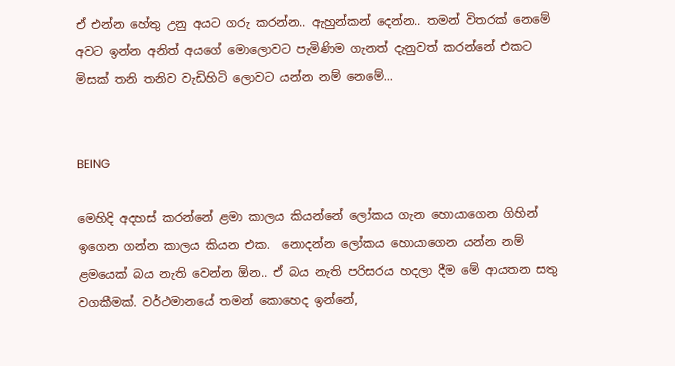ඒ එන්න හේතු උනු අයට ගරු කරන්න.. ඇහුන්කන් දෙන්න.. තමන් විතරක් නෙමේ අවට ඉන්න අනිත් අයගේ මොලොවට පැමිණිම ගැනත් දැනුවත් කරන්නේ එකට මිසක් තනි තනිව වැඩිහිටි ලොවට යන්න නම් නෙමේ...


BEING

මෙහිදි අදහස් කරන්නේ ළමා කාලය කියන්නේ ලෝකය ගැන හොයාගෙන ගිහින් ඉගෙන ගන්න කාලය කියන එක.  නොදන්න ලෝකය හොයාගෙන යන්න නම් ළමයෙක් බය නැති වෙන්න ඕන.. ඒ බය නැති පරිසරය හදලා දීම මේ ආයතන සතු වගකීමක්. වර්ථමානයේ තමන් කොහෙද ඉන්නේ,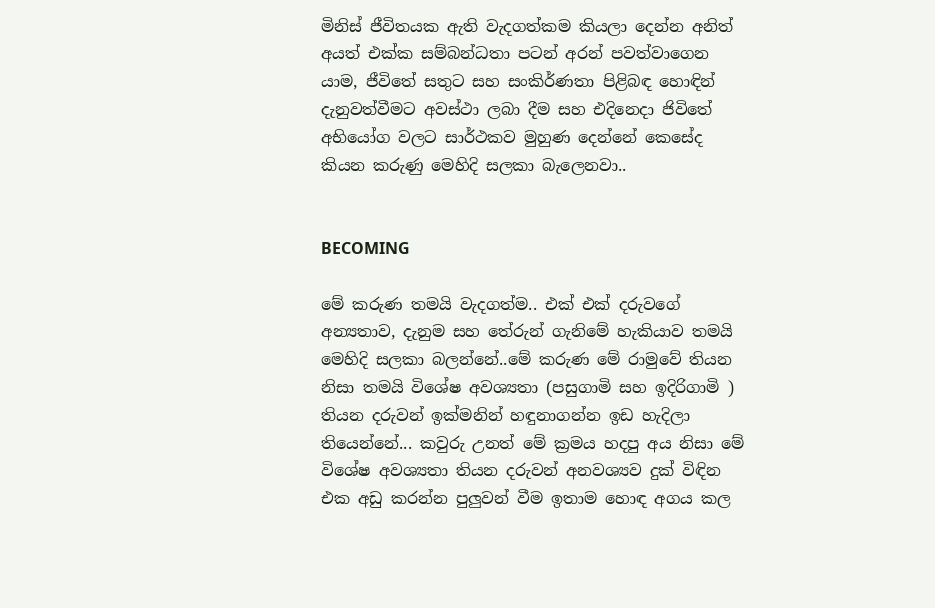මිනිස් ජීවිතයක ඇති වැදගත්කම කියලා දෙන්න අනිත් අයත් එක්ක සම්බන්ධතා පටන් අරන් පවත්වාගෙන යාම, ජීවිතේ සතුට සහ සංකිර්ණතා පිළිබඳ හොඳින් දැනුවත්වීමට අවස්ථා ලබා දීම සහ එදිනෙදා ජිවිතේ අභියෝග වලට සාර්ථකව මුහුණ දෙන්නේ කෙසේද කියන කරුණු මෙහිදි සලකා බැලෙනවා..


BECOMING

මේ කරුණ තමයි වැදගත්ම.. එක් එක් දරුවගේ අන්‍යතාව, දැනුම සහ තේරුන් ගැනිමේ හැකියාව තමයි මෙහිදි සලකා බලන්නේ..මේ කරුණ මේ රාමුවේ තියන නිසා තමයි විශේෂ අවශ්‍යතා (පසුගාමි සහ ඉදිරිගාමි ) තියන දරුවන් ඉක්මනින් හඳුනාගන්න ඉඩ හැදිලා තියෙන්නේ... කවුරු උනත් මේ ක්‍රමය හදපු අය නිසා මේ විශේෂ අවශ්‍යතා තියන දරුවන් අනවශ්‍යව දුක් විඳින එක අඩු කරන්න පුලුවන් වීම ඉතාම හොඳ අගය කල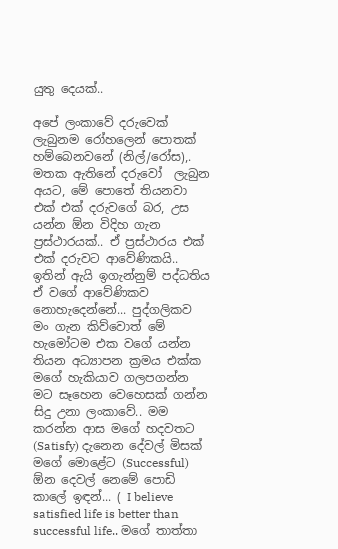යුතු දෙයක්..

අපේ ලංකාවේ දරුවෙක් ලැබුනම රෝහලෙන් පොතක් හම්බෙනවනේ (නිල්/රෝස),. මතක ඇතිනේ දරුවෝ  ලැබුන අයට, මේ පොතේ තියනවා එක් එක් දරුවගේ බර, උස යන්න ඕන විදිහ ගැන ප්‍රස්ථාරයක්.. ඒ ප්‍රස්ථාරය එක් එක් දරුවට ආවේණිකයි.. ඉතින් ඇයි ඉගැන්නුම් පද්ධතිය ඒ වගේ ආවේණිකව නොහැදෙන්නේ... පුද්ගලිකව මං ගැන කිව්වොත් මේ හැමෝටම එක වගේ යන්න තියන අධ්‍යාපන ක්‍රමය එක්ක මගේ හැකියාව ගලපගන්න මට සෑහෙන වෙහෙසක් ගන්න සිදු උනා ලංකාවේ.. මම කරන්න ආස මගේ හදවතට (Satisfy) දැනෙන දේවල් මිසක් මගේ මොළේට (Successful)  ඕන දෙවල් නෙමේ පොඩි කාලේ ඉඳන්... ( I believe satisfied life is better than successful life.. මගේ තාත්තා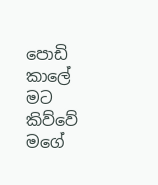පොඩි කාලේ  මට කිව්වේ මගේ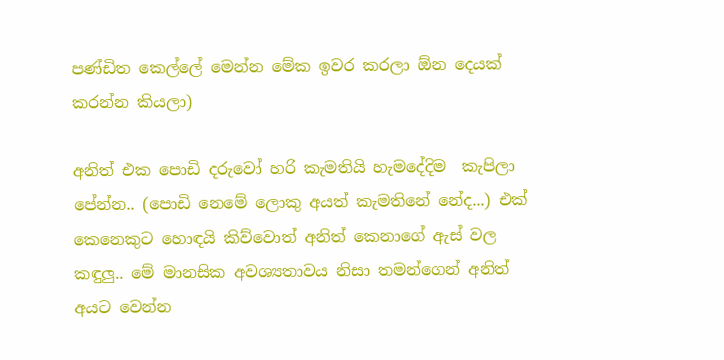පණ්ඩිත කෙල්ලේ මෙන්න මේක ඉවර කරලා ඕන දෙයක් කරන්න කියලා)

අනිත් එක පොඩි දරුවෝ හරි කැමතියි හැමදේදිම  කැපිලා පේන්න.. (පොඩි නෙමේ ලොකු අයත් කැමතිනේ නේද...) එක් කෙනෙකුට හොඳයි කිව්වොත් අනිත් කෙනාගේ ඇස් වල කඳුලු.. මේ මානසික අවශ්‍යතාවය නිසා තමන්ගෙන් අනිත් අයට වෙන්න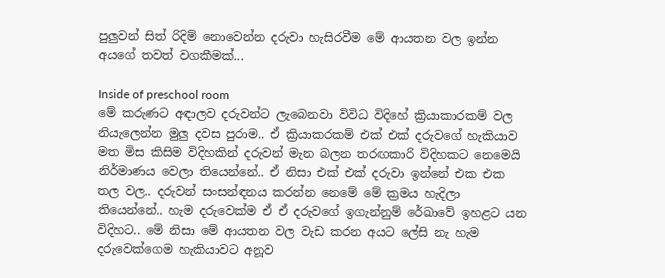පුලුවන් සිත් රිදිම් නොවෙන්න දරුවා හැසිරවීම මේ ආයතන වල ඉන්න අයගේ තවත් වගකීමක්...

Inside of preschool room
මේ කරුණට අඳාලව දරුවන්ට ලැබෙනවා විවිධ විදිහේ ක්‍රියාකාරකම් වල නියැලෙන්න මුලු දවස පුරාම.. ඒ ක්‍රියාකරකම් එක් එක් දරුවගේ හැකියාව මත මිස කිසිම විදිහකින් දරුවන් මැන බලන තරඟකාරි විදිහකට නෙමෙයි නිර්මාණය වෙලා තියෙන්නේ.. ඒ නිසා එක් එක් දරුවා ඉන්නේ එක එක තල වල.. දරුවන් සංසන්ඳනය කරන්න නෙමේ මේ ක්‍රමය හැදිලා තියෙන්නේ.. හැම දරුවෙක්ම ඒ ඒ දරුවගේ ඉගැන්නුම් රේඛාවේ ඉහළට යන විදිහට.. මේ නිසා මේ ආයතන වල වැඩ කරන අයට ලේසි නැ හැම දරුවෙක්ගෙම හැකියාවට අනූව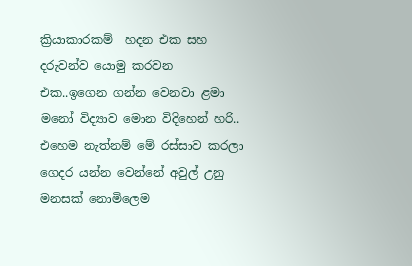ක්‍රියාකාරකම්  හදන එක සහ දරුවන්ව යොමු කරවන එක..ඉගෙන ගන්න වෙනවා ළමා මනෝ විද්‍යාව මොන විදිහෙන් හරි.. එහෙම නැත්නම් මේ රස්සාව කරලා ගෙදර යන්න වෙන්නේ අවුල් උනු මනසක් නොමිලෙම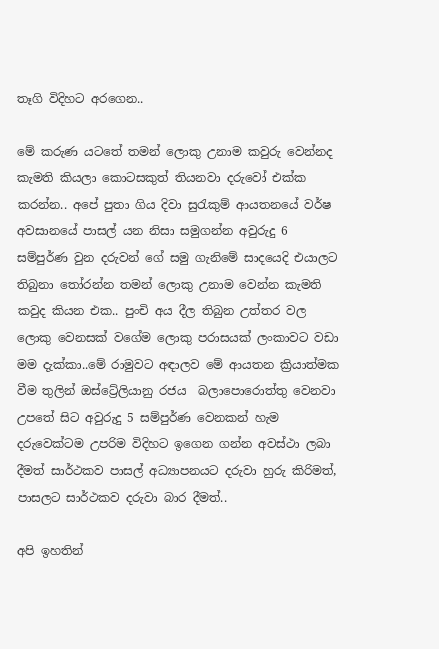තෑගි විදිහට අරගෙන..

මේ කරුණ යටතේ තමන් ලොකු උනාම කවුරු වෙන්නද කැමති කියලා කොටසකුත් තියනවා දරුවෝ එක්ක කරන්න.. අපේ පුතා ගිය දිවා සුරැකුම් ආයතනයේ වර්ෂ අවසානයේ පාසල් යන නිසා සමුගන්න අවුරුදු 6 සම්පුර්ණ වුන දරුවන් ගේ සමු ගැනිමේ සාදයෙදි එයාලට තිබුනා තෝරන්න තමන් ලොකු උනාම වෙන්න කැමති කවුද කියන එක.. පුංචි අය දීල තිබුන උත්තර වල ලොකු වෙනසක් වගේම ලොකු පරාසයක් ලංකාවට වඩා මම දැක්කා..මේ රාමුවට අඳාලව මේ ආයතන ක්‍රියාත්මක වීම තුලින් ඔස්ට්‍රේලියානු රජය  බලාපොරොත්තු වෙනවා  උපතේ සිට අවුරුදු 5 සම්පුර්ණ වෙනකන් හැම දරුවෙක්ටම උපරිම විදිහට ඉගෙන ගන්න අවස්ථා ලබා දීමත් සාර්ථකව පාසල් අධ්‍යාපනයට දරුවා හුරු කිරිමත්, පාසලට සාර්ථකව දරුවා බාර දීමත්..

අපි ඉහතින්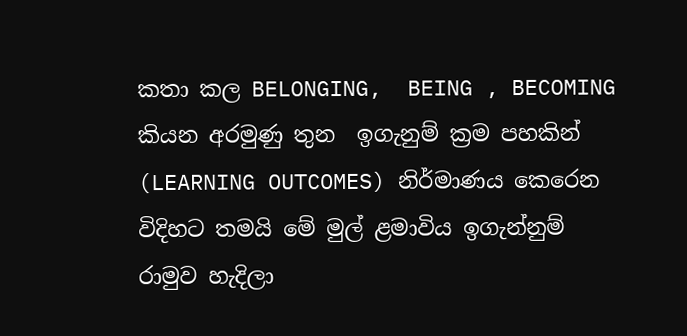කතා කල BELONGING,  BEING , BECOMING  කියන අරමුණු තුන  ඉගැනුම් ක්‍රම පහකින්  (LEARNING OUTCOMES) නිර්මාණය කෙරෙන විදිහට තමයි මේ මුල් ළමාවිය ඉගැන්නුම් රාමුව හැදිලා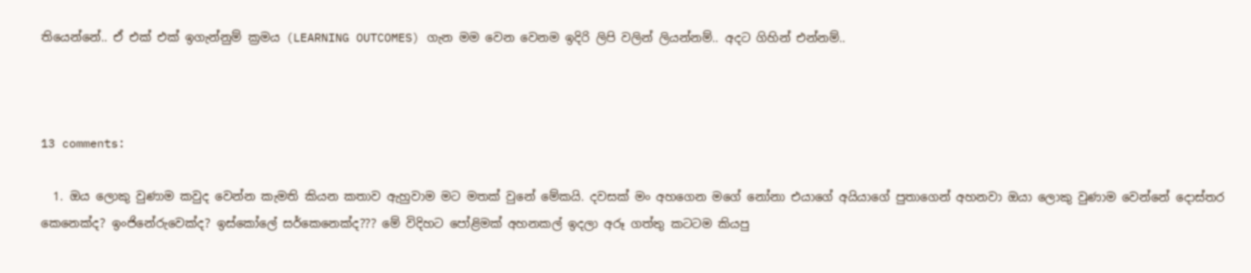තියෙන්නේ.. ඒ එක් එක් ඉගැන්නුම් ක්‍රමය (LEARNING OUTCOMES) ගැන මම වෙන වෙනම ඉදිරි ලිපි වලින් ලියන්නම්.. අදට ගිහින් එන්නම්..



13 comments:

  1. ඔය ලොකු වුණාම කවුද වෙන්න කැමති කියන කතාව ඇහුවාම මට මතක් වුනේ මේකයි. දවසක් මං අහගෙන මගේ නෝනා එයාගේ අයියාගේ පුතාගෙන් අහනවා ඔයා ලොකු වුණාම වෙන්නේ දොස්තර කෙනෙක්ද? ඉංජිනේරුවෙක්ද? ඉස්කෝලේ සර්කෙනෙක්ද??? මේ විදිහට පෝළිමක් අහනකල් ඉදලා අරූ ගත්තු කටටම කියපු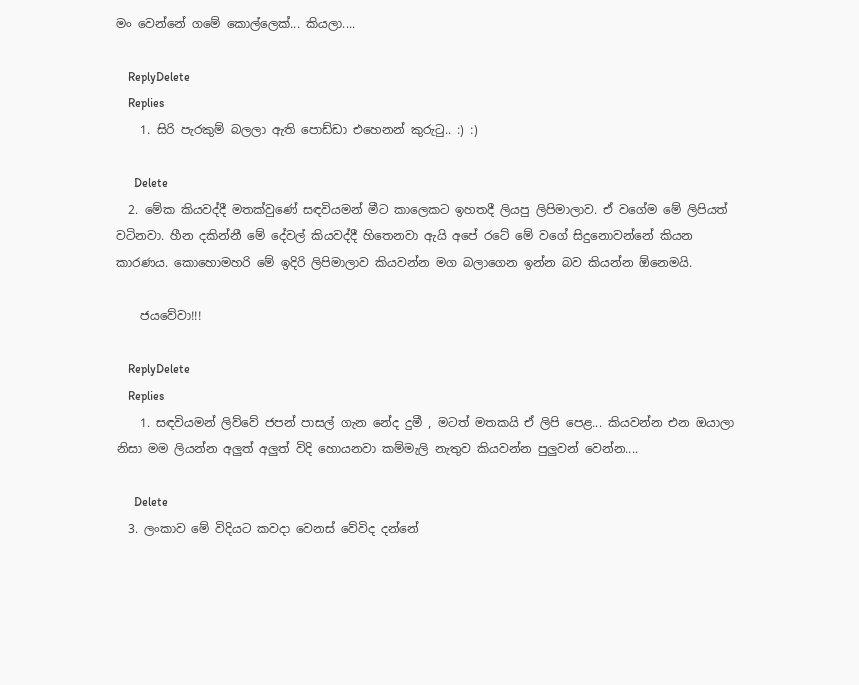මං වෙන්නේ ගමේ කොල්ලෙක්... කියලා....

    ReplyDelete
    Replies
    1. සිරි පැරකුම් බලලා ඇති පොඩ්ඩා එහෙනන් කුරුටු.. :) :)

      Delete
  2. මේක කියවද්දී මතක්වුණේ සඳවියමන් මීට කාලෙකට ඉහතදී ලියපු ලිපිමාලාව. ඒ වගේම මේ ලිපියත් වටිනවා. හීන දකින්නී මේ දේවල් කියවද්දී හිතෙනවා ඇයි අපේ රටේ මේ වගේ සිදුනොවන්නේ කියන කාරණය. කොහොමහරි මේ ඉදිරි ලිපිමාලාව කියවන්න මග බලාගෙන ඉන්න බව කියන්න ඕනෙමයි.

    ජයවේවා!!!

    ReplyDelete
    Replies
    1. සඳවියමන් ලිව්වේ ජපන් පාසල් ගැන නේද දුමී , මටත් මතකයි ඒ ලිපි පෙළ... කියවන්න එන ඔයාලා නිසා මම ලියන්න අලුත් අලුත් විදි හොයනවා කම්මැලි නැතුව කියවන්න පුලුවන් වෙන්න....

      Delete
  3. ලංකාව මේ විදියට කවදා වෙනස් වේවිද දන්නේ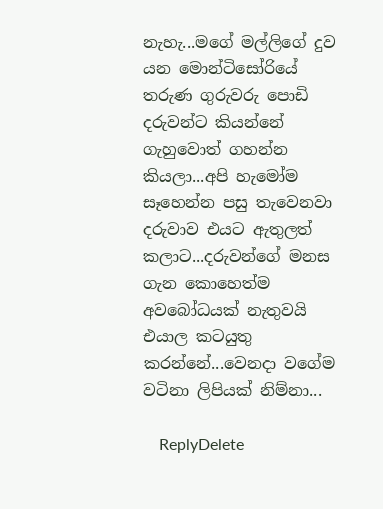නැහැ...මගේ මල්ලිගේ දුව යන මොන්ටිසෝරියේ තරුණ ගුරුවරු පොඩි දරුවන්ට කියන්නේ ගැහුවොත් ගහන්න කියලා...අපි හැමෝම සෑහෙන්න පසු තැවෙනවා දරුවාව එයට ඇතුලත් කලාට...දරුවන්ගේ මනස ගැන කොහෙත්ම අවබෝධයක් නැතුවයි එයාල කටයුතු කරන්නේ...වෙනදා වගේම වටිනා ලිපියක් නිම්නා...

    ReplyDelete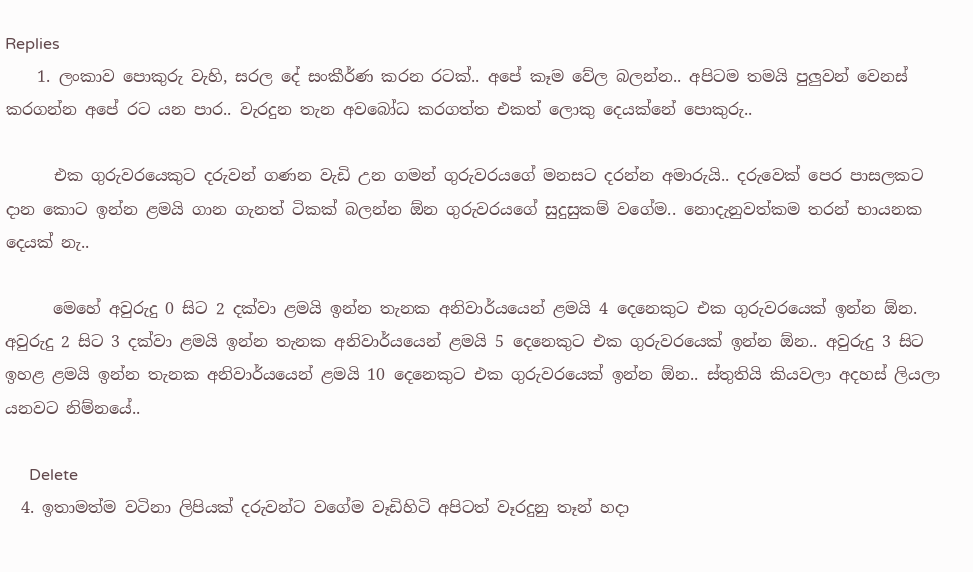Replies
    1. ලංකාව පොකුරු වැහි, සරල දේ සංකීර්ණ කරන රටක්.. අපේ කෑම වේල බලන්න.. අපිටම තමයි පුලුවන් වෙනස් කරගන්න අපේ රට යන පාර.. වැරදුන තැන අවබෝධ කරගත්ත එකත් ලොකු දෙයක්නේ පොකුරු..

      එක ගුරුවරයෙකුට දරුවන් ගණන වැඩි උන ගමන් ගුරුවරයගේ මනසට දරන්න අමාරුයි.. දරුවෙක් පෙර පාසලකට දාන කොට ඉන්න ළමයි ගාන ගැනත් ටිකක් බලන්න ඕන ගුරුවරයගේ සුදුසුකම් වගේම.. නොදැනුවත්කම තරන් භායනක දෙයක් නැ..

      මෙහේ අවුරුදු 0 සිට 2 දක්වා ළමයි ඉන්න තැනක අනිවාර්යයෙන් ළමයි 4 දෙනෙකුට එක ගුරුවරයෙක් ඉන්න ඕන. අවුරුදු 2 සිට 3 දක්වා ළමයි ඉන්න තැනක අනිවාර්යයෙන් ළමයි 5 දෙනෙකුට එක ගුරුවරයෙක් ඉන්න ඕන.. අවුරුදු 3 සිට ඉහළ ළමයි ඉන්න තැනක අනිවාර්යයෙන් ළමයි 10 දෙනෙකුට එක ගුරුවරයෙක් ඉන්න ඕන.. ස්තුතියි කියවලා අදහස් ලියලා යනවට නිම්නයේ..

      Delete
  4. ඉතාමත්ම වටිනා ලිපියක් දරුවන්ට වගේම වෑඩිහිටි අපිටත් වෑරදුනු තෑන් හදා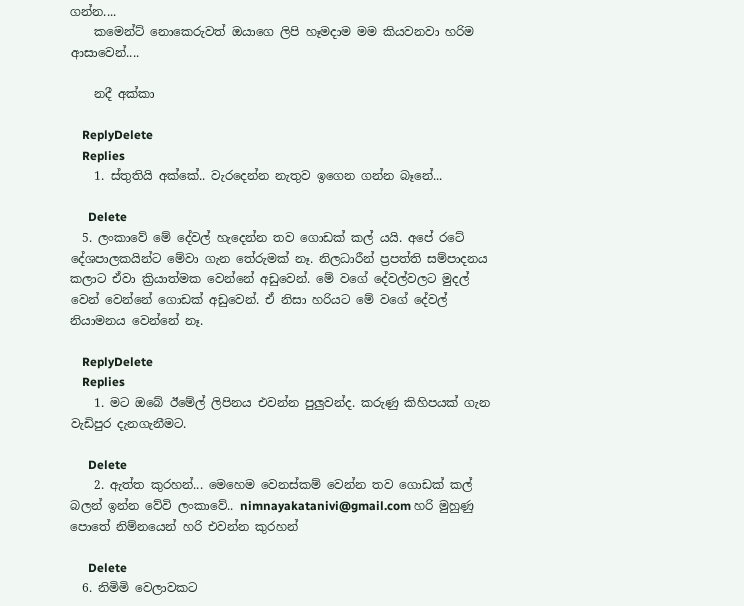ගන්න....
    කමෙන්ට් නොකෙරුවත් ඔයාගෙ ලිපි හෑමදාම මම කියවනවා හරිම ආසාවෙන්....

    නදී අක්කා

    ReplyDelete
    Replies
    1. ස්තුතියි අක්කේ.. වැරදෙන්න නැතුව ඉගෙන ගන්න බෑනේ...

      Delete
  5. ලංකාවේ මේ දේවල් හැදෙන්න තව ගොඩක් කල් යයි. අපේ රටේ දේශපාලකයින්ට මේවා ගැන තේරුමක් නෑ. නිලධාරීන් ප්‍රපත්ති සම්පාදනය කලාට ඒවා ක්‍රියාත්මක වෙන්නේ අඩුවෙන්. මේ වගේ දේවල්වලට මුදල් වෙන් වෙන්නේ ගොඩක් අඩුවෙන්. ඒ නිසා හරියට මේ වගේ දේවල් නියාමනය වෙන්නේ නෑ.

    ReplyDelete
    Replies
    1. මට ඔබේ ඊමේල් ලිපිනය එවන්න පුලුවන්ද. කරුණු කිහිපයක් ගැන වැඩිපුර දැනගැනීමට.

      Delete
    2. ඇත්ත කුරහන්... මෙහෙම වෙනස්කම් වෙන්න තව ගොඩක් කල් බලන් ඉන්න වේවි ලංකාවේ.. nimnayakatanivi@gmail.com හරි මුහුණු පොතේ නිම්නයෙන් හරි එවන්න කුරහන්

      Delete
  6. නිමිමි වෙලාවකට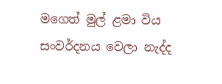මගෙත් මුල් ළමා විය සංවර්දනය වෙලා නැද්ද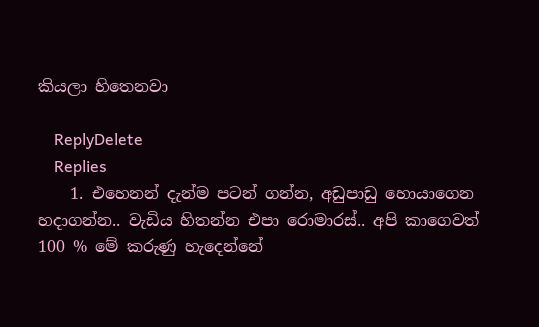කියලා හිතෙනවා

    ReplyDelete
    Replies
    1. එහෙනන් දැන්ම පටන් ගන්න, අඩුපාඩු හොයාගෙන හදාගන්න.. වැඩිය හිතන්න එපා රොමාරස්.. අපි කාගෙවත් 100 % මේ කරුණු හැදෙන්නේ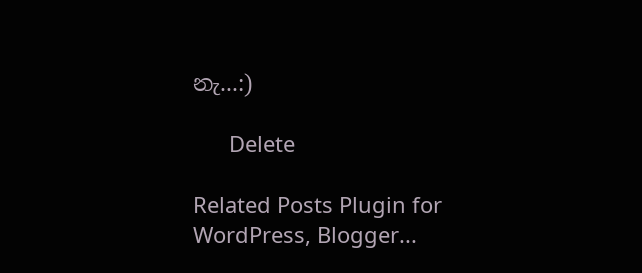නැ...:)

      Delete

Related Posts Plugin for WordPress, Blogger...